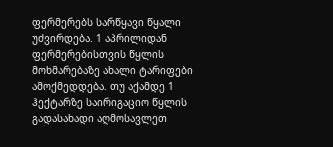ფერმერებს სარწყავი წყალი უძვირდება. 1 აპრილიდან ფერმერებისთვის წყლის მოხმარებაზე ახალი ტარიფები ამოქმედდება. თუ აქამდე 1 ჰექტარზე საირიგაციო წყლის გადასახადი აღმოსავლეთ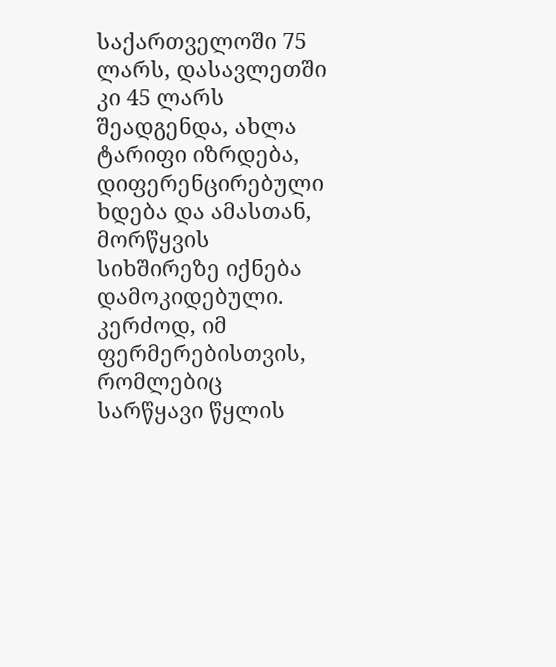საქართველოში 75 ლარს, დასავლეთში კი 45 ლარს შეადგენდა, ახლა ტარიფი იზრდება, დიფერენცირებული ხდება და ამასთან, მორწყვის სიხშირეზე იქნება დამოკიდებული.
კერძოდ, იმ ფერმერებისთვის, რომლებიც სარწყავი წყლის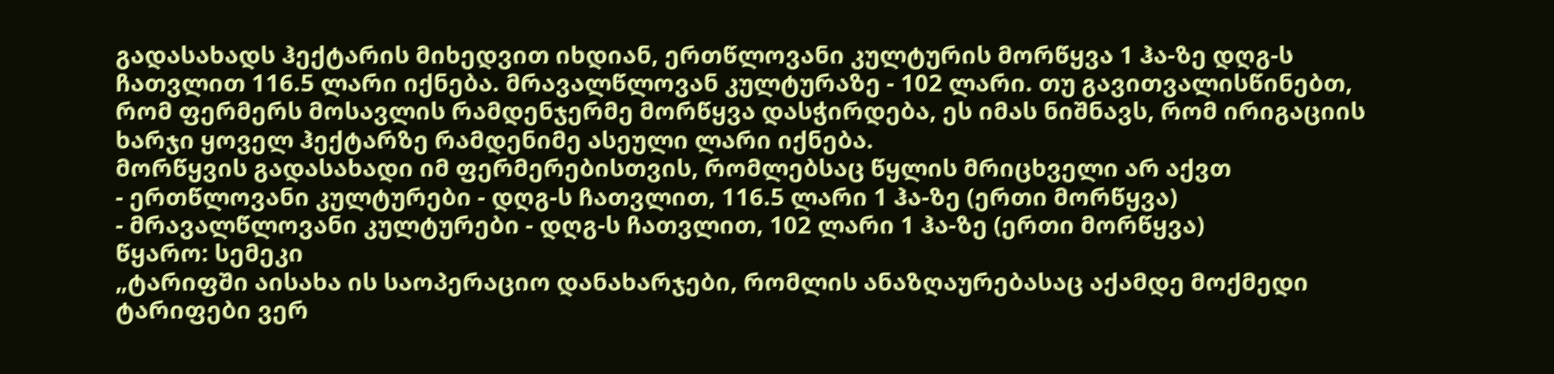გადასახადს ჰექტარის მიხედვით იხდიან, ერთწლოვანი კულტურის მორწყვა 1 ჰა-ზე დღგ-ს ჩათვლით 116.5 ლარი იქნება. მრავალწლოვან კულტურაზე - 102 ლარი. თუ გავითვალისწინებთ, რომ ფერმერს მოსავლის რამდენჯერმე მორწყვა დასჭირდება, ეს იმას ნიშნავს, რომ ირიგაციის ხარჯი ყოველ ჰექტარზე რამდენიმე ასეული ლარი იქნება.
მორწყვის გადასახადი იმ ფერმერებისთვის, რომლებსაც წყლის მრიცხველი არ აქვთ
- ერთწლოვანი კულტურები - დღგ-ს ჩათვლით, 116.5 ლარი 1 ჰა-ზე (ერთი მორწყვა)
- მრავალწლოვანი კულტურები - დღგ-ს ჩათვლით, 102 ლარი 1 ჰა-ზე (ერთი მორწყვა)
წყარო: სემეკი
„ტარიფში აისახა ის საოპერაციო დანახარჯები, რომლის ანაზღაურებასაც აქამდე მოქმედი ტარიფები ვერ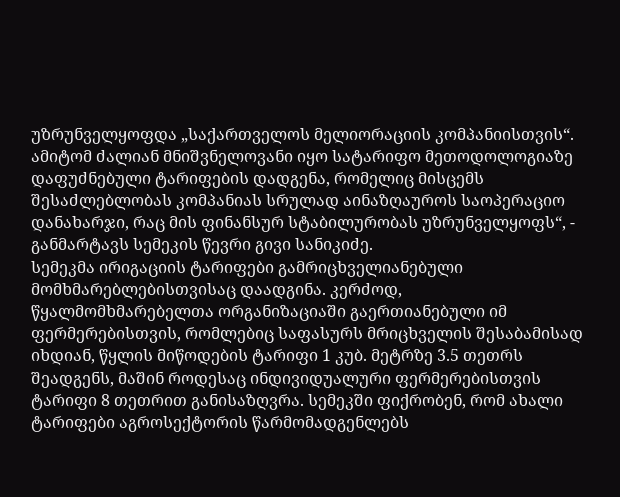უზრუნველყოფდა „საქართველოს მელიორაციის კომპანიისთვის“. ამიტომ ძალიან მნიშვნელოვანი იყო სატარიფო მეთოდოლოგიაზე დაფუძნებული ტარიფების დადგენა, რომელიც მისცემს შესაძლებლობას კომპანიას სრულად აინაზღაუროს საოპერაციო დანახარჯი, რაც მის ფინანსურ სტაბილურობას უზრუნველყოფს“, - განმარტავს სემეკის წევრი გივი სანიკიძე.
სემეკმა ირიგაციის ტარიფები გამრიცხველიანებული მომხმარებლებისთვისაც დაადგინა. კერძოდ, წყალმომხმარებელთა ორგანიზაციაში გაერთიანებული იმ ფერმერებისთვის, რომლებიც საფასურს მრიცხველის შესაბამისად იხდიან, წყლის მიწოდების ტარიფი 1 კუბ. მეტრზე 3.5 თეთრს შეადგენს, მაშინ როდესაც ინდივიდუალური ფერმერებისთვის ტარიფი 8 თეთრით განისაზღვრა. სემეკში ფიქრობენ, რომ ახალი ტარიფები აგროსექტორის წარმომადგენლებს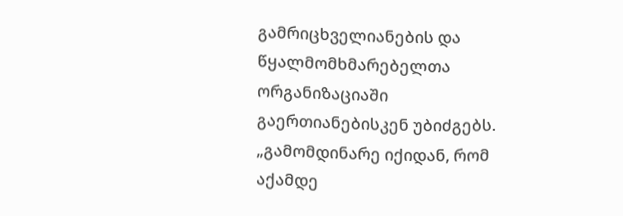გამრიცხველიანების და წყალმომხმარებელთა ორგანიზაციაში გაერთიანებისკენ უბიძგებს.
„გამომდინარე იქიდან, რომ აქამდე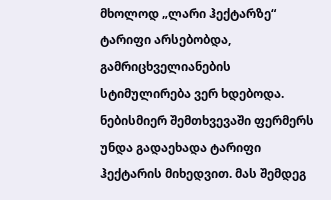მხოლოდ „ლარი ჰექტარზე“ ტარიფი არსებობდა, გამრიცხველიანების სტიმულირება ვერ ხდებოდა. ნებისმიერ შემთხვევაში ფერმერს უნდა გადაეხადა ტარიფი ჰექტარის მიხედვით. მას შემდეგ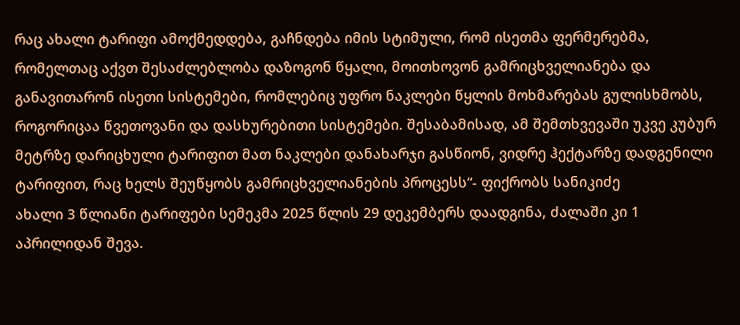რაც ახალი ტარიფი ამოქმედდება, გაჩნდება იმის სტიმული, რომ ისეთმა ფერმერებმა, რომელთაც აქვთ შესაძლებლობა დაზოგონ წყალი, მოითხოვონ გამრიცხველიანება და განავითარონ ისეთი სისტემები, რომლებიც უფრო ნაკლები წყლის მოხმარებას გულისხმობს, როგორიცაა წვეთოვანი და დასხურებითი სისტემები. შესაბამისად, ამ შემთხვევაში უკვე კუბურ მეტრზე დარიცხული ტარიფით მათ ნაკლები დანახარჯი გასწიონ, ვიდრე ჰექტარზე დადგენილი ტარიფით, რაც ხელს შეუწყობს გამრიცხველიანების პროცესს“- ფიქრობს სანიკიძე
ახალი 3 წლიანი ტარიფები სემეკმა 2025 წლის 29 დეკემბერს დაადგინა, ძალაში კი 1 აპრილიდან შევა.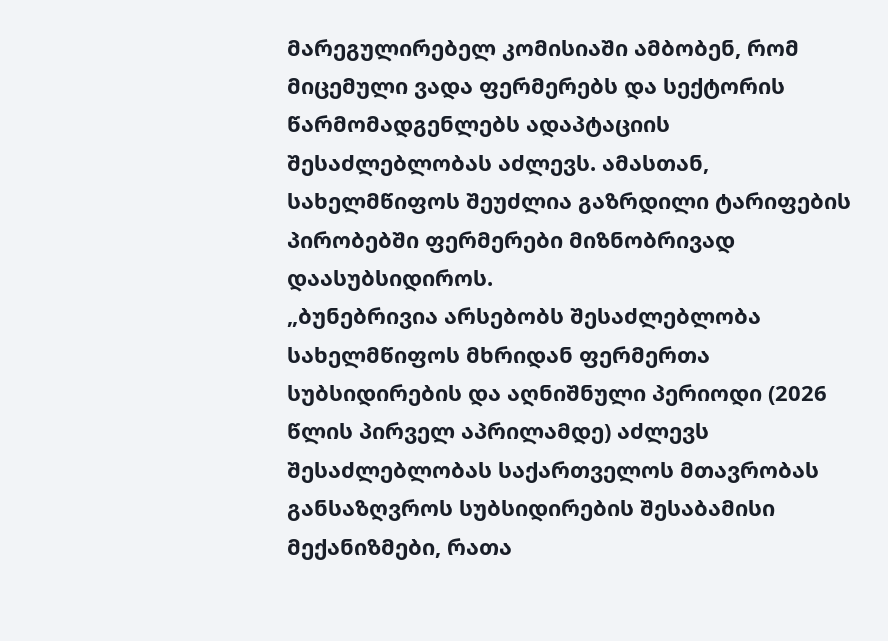მარეგულირებელ კომისიაში ამბობენ, რომ მიცემული ვადა ფერმერებს და სექტორის წარმომადგენლებს ადაპტაციის შესაძლებლობას აძლევს. ამასთან, სახელმწიფოს შეუძლია გაზრდილი ტარიფების პირობებში ფერმერები მიზნობრივად დაასუბსიდიროს.
„ბუნებრივია არსებობს შესაძლებლობა სახელმწიფოს მხრიდან ფერმერთა სუბსიდირების და აღნიშნული პერიოდი (2026 წლის პირველ აპრილამდე) აძლევს შესაძლებლობას საქართველოს მთავრობას განსაზღვროს სუბსიდირების შესაბამისი მექანიზმები, რათა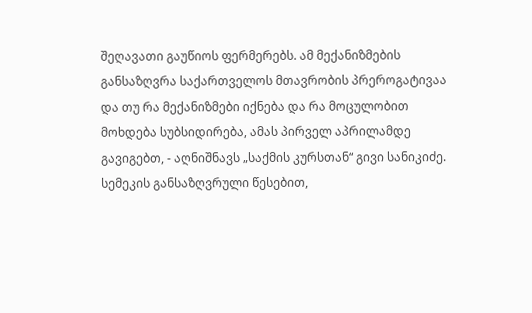შეღავათი გაუწიოს ფერმერებს. ამ მექანიზმების განსაზღვრა საქართველოს მთავრობის პრეროგატივაა და თუ რა მექანიზმები იქნება და რა მოცულობით მოხდება სუბსიდირება, ამას პირველ აპრილამდე გავიგებთ, - აღნიშნავს „საქმის კურსთან“ გივი სანიკიძე.
სემეკის განსაზღვრული წესებით,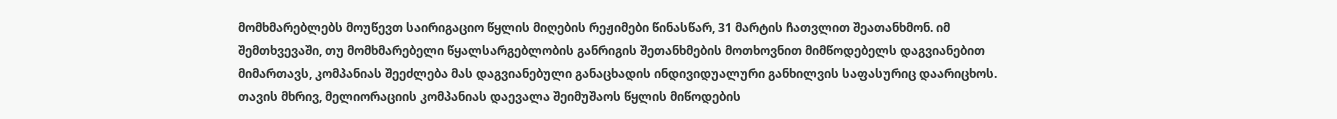მომხმარებლებს მოუწევთ საირიგაციო წყლის მიღების რეჟიმები წინასწარ, 31 მარტის ჩათვლით შეათანხმონ. იმ შემთხვევაში, თუ მომხმარებელი წყალსარგებლობის განრიგის შეთანხმების მოთხოვნით მიმწოდებელს დაგვიანებით მიმართავს, კომპანიას შეეძლება მას დაგვიანებული განაცხადის ინდივიდუალური განხილვის საფასურიც დაარიცხოს.
თავის მხრივ, მელიორაციის კომპანიას დაევალა შეიმუშაოს წყლის მიწოდების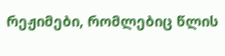რეჟიმები, რომლებიც წლის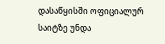დასაწყისში ოფიციალურ საიტზე უნდა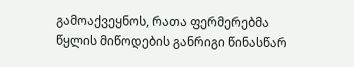გამოაქვეყნოს, რათა ფერმერებმა წყლის მიწოდების განრიგი წინასწარ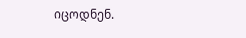იცოდნენ.